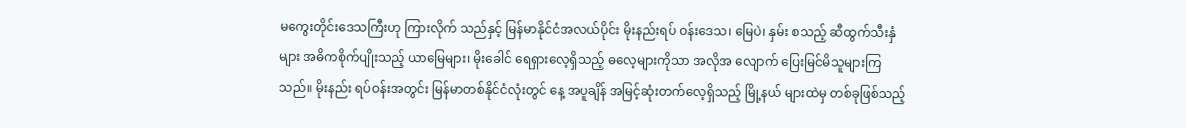မကွေးတိုင်းဒေသကြီးဟု ကြားလိုက် သည်နှင့် မြန်မာနိုင်ငံအလယ်ပိုင်း မိုးနည်းရပ် ဝန်းဒေသ၊ မြေပဲ၊ နှမ်း စသည့် ဆီထွက်သီးနှံများ အဓိကစိုက်ပျိုးသည့် ယာမြေများ၊ မိုးခေါင် ရေရှားလေ့ရှိသည့် ဓလေ့များကိုသာ အလိုအ လျောက် ပြေးမြင်မိသူများကြသည်။ မိုးနည်း ရပ်ဝန်းအတွင်း မြန်မာတစ်နိုင်ငံလုံးတွင် နေ့ အပူချိန် အမြင့်ဆုံးတက်လေ့ရှိသည့် မြို့နယ် များထဲမှ တစ်ခုဖြစ်သည့်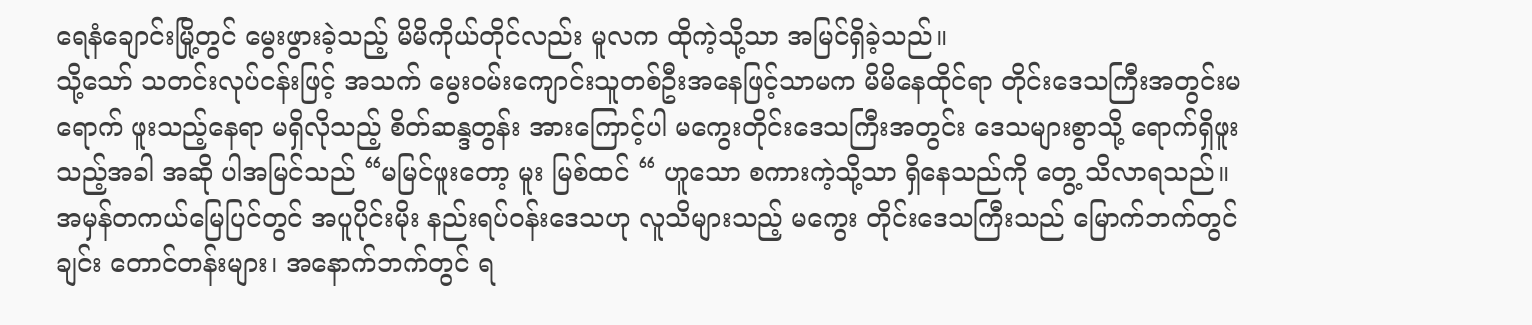ရေနံချောင်းမြို့တွင် မွေးဖွားခဲ့သည့် မိမိကိုယ်တိုင်လည်း မူလက ထိုကဲ့သို့သာ အမြင်ရှိခဲ့သည်။
သို့သော် သတင်းလုပ်ငန်းဖြင့် အသက် မွေးဝမ်းကျောင်းသူတစ်ဦးအနေဖြင့်သာမက မိမိနေထိုင်ရာ တိုင်းဒေသကြီးအတွင်းမရောက် ဖူးသည့်နေရာ မရှိလိုသည့် စိတ်ဆန္ဒတွန်း အားကြောင့်ပါ မကွေးတိုင်းဒေသကြီးအတွင်း ဒေသများစွာသို့ ရောက်ရှိဖူးသည့်အခါ အဆို ပါအမြင်သည် “မမြင်ဖူးတော့ မူး မြစ်ထင် “ ဟူသော စကားကဲ့သို့သာ ရှိနေသည်ကို တွေ့ သိလာရသည်။
အမှန်တကယ်မြေပြင်တွင် အပူပိုင်းမိုး နည်းရပ်ဝန်းဒေသဟု လူသိများသည့် မကွေး တိုင်းဒေသကြီးသည် မြောက်ဘက်တွင် ချင်း တောင်တန်းများ၊ အနောက်ဘက်တွင် ရ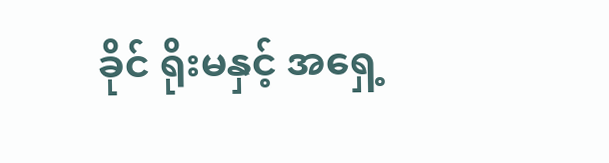ခိုင် ရိုးမနှင့် အရှေ့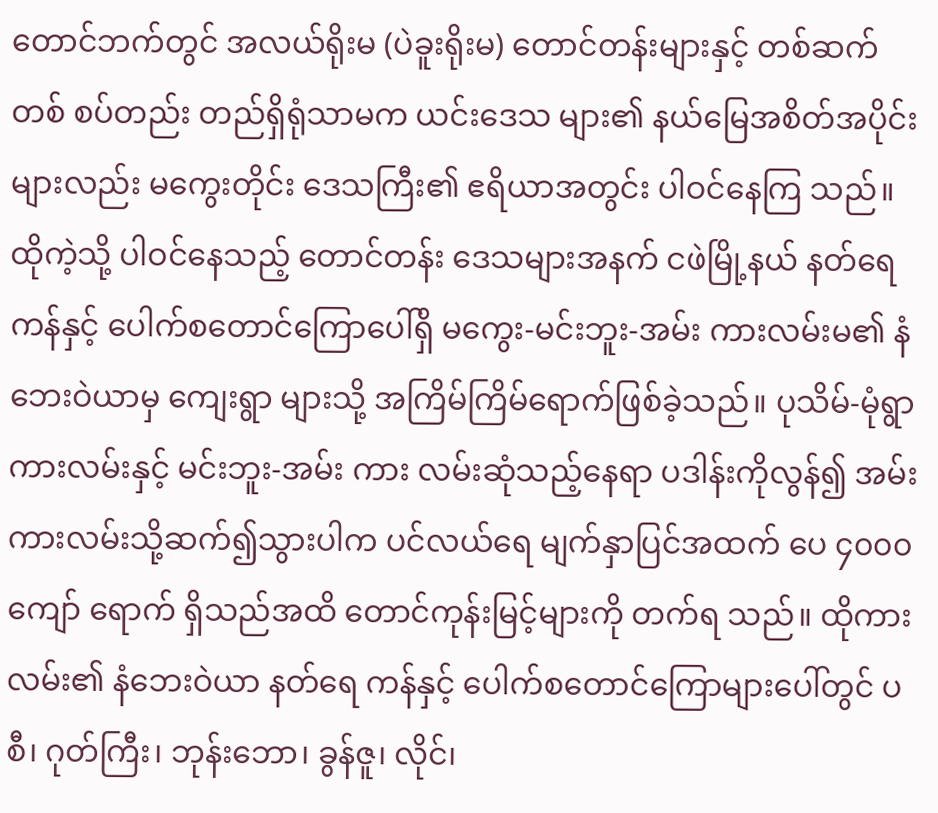တောင်ဘက်တွင် အလယ်ရိုးမ (ပဲခူးရိုးမ) တောင်တန်းများနှင့် တစ်ဆက်တစ် စပ်တည်း တည်ရှိရုံသာမက ယင်းဒေသ များ၏ နယ်မြေအစိတ်အပိုင်းများလည်း မကွေးတိုင်း ဒေသကြီး၏ ဧရိယာအတွင်း ပါဝင်နေကြ သည်။
ထိုကဲ့သို့ ပါဝင်နေသည့် တောင်တန်း ဒေသများအနက် ငဖဲမြို့နယ် နတ်ရေကန်နှင့် ပေါက်စတောင်ကြောပေါ်ရှိ မကွေး-မင်းဘူး-အမ်း ကားလမ်းမ၏ နံဘေးဝဲယာမှ ကျေးရွာ များသို့ အကြိမ်ကြိမ်ရောက်ဖြစ်ခဲ့သည်။ ပုသိမ်-မုံရွာ ကားလမ်းနှင့် မင်းဘူး-အမ်း ကား လမ်းဆုံသည့်နေရာ ပဒါန်းကိုလွန်၍ အမ်း ကားလမ်းသို့ဆက်၍သွားပါက ပင်လယ်ရေ မျက်နှာပြင်အထက် ပေ ၄၀၀၀ ကျော် ရောက် ရှိသည်အထိ တောင်ကုန်းမြင့်များကို တက်ရ သည်။ ထိုကားလမ်း၏ နံဘေးဝဲယာ နတ်ရေ ကန်နှင့် ပေါက်စတောင်ကြောများပေါ်တွင် ပစီ၊ ဂုတ်ကြီး၊ ဘုန်းဘော၊ ခွန်ဇူ၊ လိုင်၊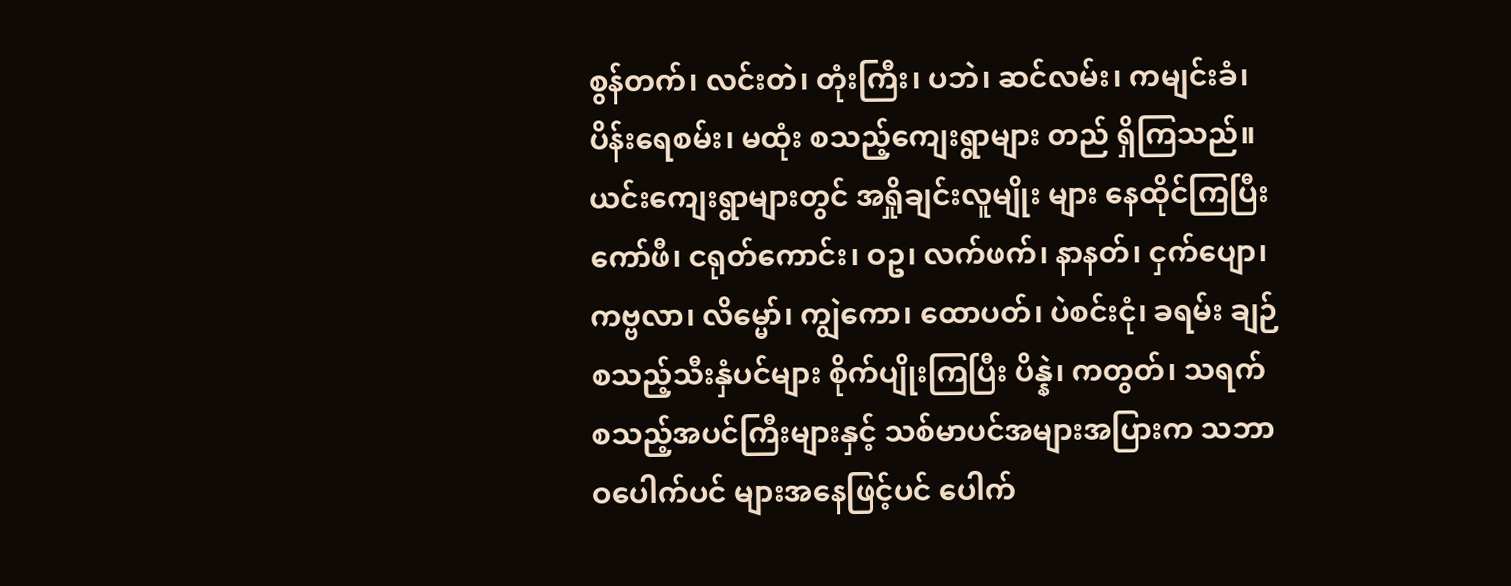စွန်တက်၊ လင်းတဲ၊ တုံးကြီး၊ ပဘဲ၊ ဆင်လမ်း၊ ကမျင်းခံ၊ ပိန်းရေစမ်း၊ မထုံး စသည့်ကျေးရွာများ တည် ရှိကြသည်။
ယင်းကျေးရွာများတွင် အရှိုချင်းလူမျိုး များ နေထိုင်ကြပြီး ကော်ဖီ၊ ငရုတ်ကောင်း၊ ဝဥ၊ လက်ဖက်၊ နာနတ်၊ ငှက်ပျော၊ ကဗ္ဗလာ၊ လိမ္မော်၊ ကျွဲကော၊ ထောပတ်၊ ပဲစင်းငုံ၊ ခရမ်း ချဉ် စသည့်သီးနှံပင်များ စိုက်ပျိုးကြပြီး ပိန္နဲ၊ ကတွတ်၊ သရက် စသည့်အပင်ကြီးများနှင့် သစ်မာပင်အများအပြားက သဘာဝပေါက်ပင် များအနေဖြင့်ပင် ပေါက်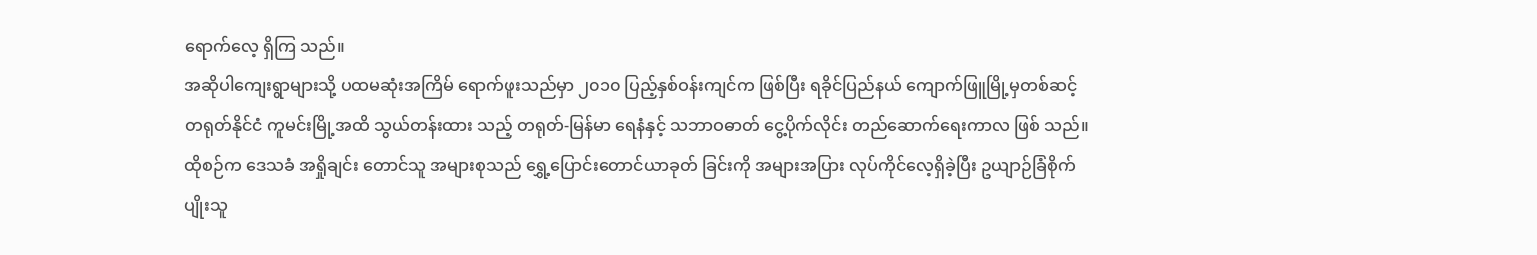ရောက်လေ့ ရှိကြ သည်။
အဆိုပါကျေးရွာများသို့ ပထမဆုံးအကြိမ် ရောက်ဖူးသည်မှာ ၂၀၁၀ ပြည့်နှစ်ဝန်းကျင်က ဖြစ်ပြီး ရခိုင်ပြည်နယ် ကျောက်ဖြူမြို့မှတစ်ဆင့် တရုတ်နိုင်ငံ ကူမင်းမြို့အထိ သွယ်တန်းထား သည့် တရုတ်-မြန်မာ ရေနံနှင့် သဘာဝဓာတ် ငွေ့ပိုက်လိုင်း တည်ဆောက်ရေးကာလ ဖြစ် သည်။ ထိုစဉ်က ဒေသခံ အရှိုချင်း တောင်သူ အများစုသည် ရွှေ့ပြောင်းတောင်ယာခုတ် ခြင်းကို အများအပြား လုပ်ကိုင်လေ့ရှိခဲ့ပြီး ဥယျာဉ်ခြံစိုက်ပျိုးသူ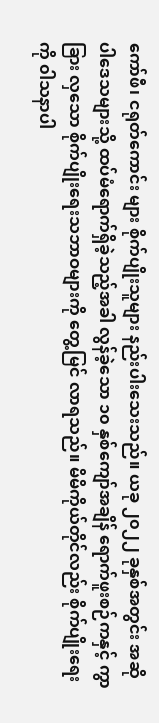ကော်ဖီ၊ ငရုတ်ကောင်း များ စိုက်ပျိုးသူများ နည်းပါးသေးသည်။ ယခု ၂၀၂၂ ခုနှစ်အတွင်း အဆိုပါဒေသများသို့ ထပ်မံရောက်ရှိခဲ့သည့်အခါ လွန်ခဲ့သော ၁၀ နှစ်ကျော်အချိန် ရောက်ဖူးစဉ်ကနှင့် ကွာခြား လှသော စိုက်ပျိုးရေးသဘာဝများကို တွေ့မြင် လာရသည်။ မိမိကိုယ်တိုင်လည်း စိုက်ပျိုးရေး ကို ၀ါသနာပါ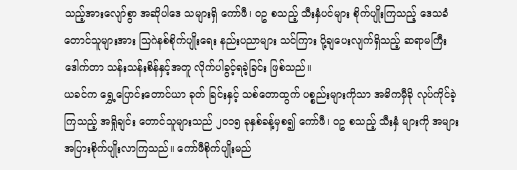သည့်အားလျော်စွာ အဆိုပါဒေ သများရှိ ကော်ဖီ၊ ဝဥ စသည့် သီးနှံပင်များ စိုက်ပျိုးကြသည့် ဒေသခံတောင်သူများအား သြဂဲနစ်စိုက်ပျိုးရေး နည်းပညာများ သင်ကြား ပို့ချပေးလျက်ရှိသည့် ဆရာမကြီး ဒေါက်တာ သန်းသန်းစိန်နှင့်အတူ လိုက်ပါခွင့်ရခဲ့ခြင်း ဖြစ်သည်။
ယခင်က ရွှေ့ပြောင်းတောင်ယာ ခုတ် ခြင်းနှင့် သစ်တောထွက် ပစ္စည်းများကိုသာ အဓိကမှီခို လုပ်ကိုင်ခဲ့ကြသည့် အရှိုချင်း တောင်သူများသည် ၂၀၁၅ ခုနှစ်ခန့်မှစ၍ ကော်ဖီ၊ ဝဥ စသည့် သီးနှံ များကို အများအပြားစိုက်ပျိုးလာကြသည်။ ကော်ဖီစိုက်ပျိုးမည်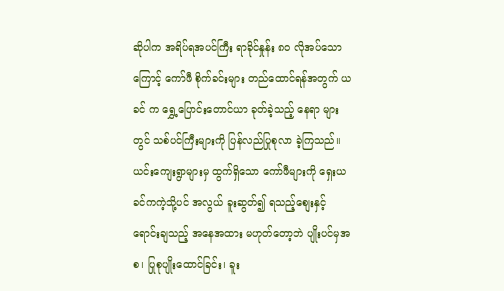ဆိုပါက အရိပ်ရအပင်ကြီး ရာခိုင်နှုန်း ၈၀ လိုအပ်သောကြောင့် ကော်ဖီ စိုက်ခင်းများ တည်ထောင်ရန်အတွက် ယခင် က ရွှေ့ပြောင်းတောင်ယာ ခုတ်ခဲ့သည့် နေရာ များတွင် သစ်ပင်ကြီးများကို ပြန်လည်ပြုစုလာ ခဲ့ကြသည်။ ယင်းကျေးရွာများမှ ထွက်ရှိသော ကော်ဖီများကို ရှေးယခင်ကကဲ့သို့ပင် အလွယ် ခူးဆွတ်၍ ရသည့်စျေးနှင့် ရောင်းချသည့် အနေအထား မဟုတ်တော့ဘဲ ပျိုးပင်မှအစ၊ ပြုစုပျိုးထောင်ခြင်း၊ ခူး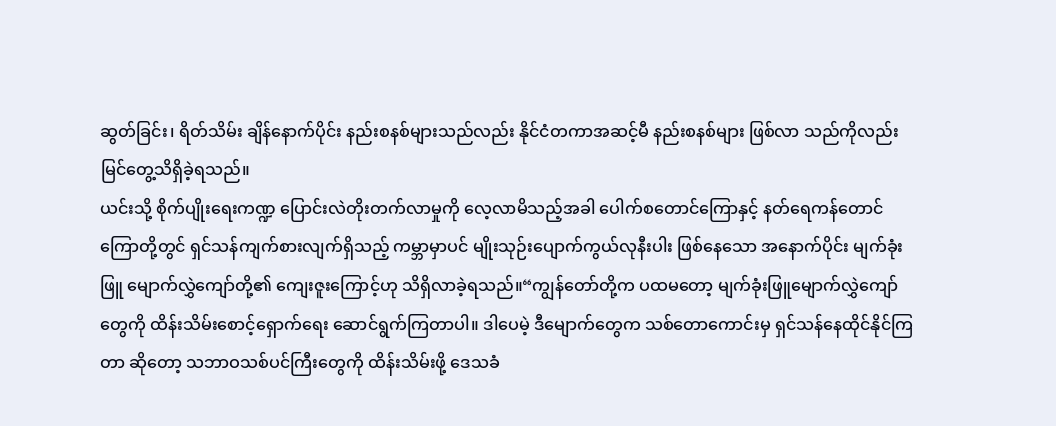ဆွတ်ခြင်း၊ ရိတ်သိမ်း ချိန်နောက်ပိုင်း နည်းစနစ်များသည်လည်း နိုင်ငံတကာအဆင့်မီ နည်းစနစ်များ ဖြစ်လာ သည်ကိုလည်း မြင်တွေ့သိရှိခဲ့ရသည်။
ယင်းသို့ စိုက်ပျိုးရေးကဏ္ဍ ပြောင်းလဲတိုးတက်လာမှုကို လေ့လာမိသည့်အခါ ပေါက်စတောင်ကြောနှင့် နတ်ရေကန်တောင်ကြောတို့တွင် ရှင်သန်ကျက်စားလျက်ရှိသည့် ကမ္ဘာမှာပင် မျိုးသုဉ်းပျောက်ကွယ်လုနီးပါး ဖြစ်နေသော အနောက်ပိုင်း မျက်ခုံးဖြူ မျောက်လွှဲကျော်တို့၏ ကျေးဇူးကြောင့်ဟု သိရှိလာခဲ့ရသည်။“ကျွန်တော်တို့က ပထမတော့ မျက်ခုံးဖြူမျောက်လွှဲကျော်တွေကို ထိန်းသိမ်းစောင့်ရှောက်ရေး ဆောင်ရွက်ကြတာပါ။ ဒါပေမဲ့ ဒီမျောက်တွေက သစ်တောကောင်းမှ ရှင်သန်နေထိုင်နိုင်ကြတာ ဆိုတော့ သဘာဝသစ်ပင်ကြီးတွေကို ထိန်းသိမ်းဖို့ ဒေသခံ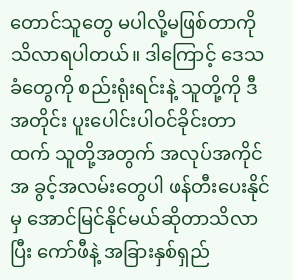တောင်သူတွေ မပါလို့မဖြစ်တာကို သိလာရပါတယ်။ ဒါကြောင့် ဒေသခံတွေကို စည်းရုံးရင်းနဲ့ သူတို့ကို ဒီအတိုင်း ပူးပေါင်းပါဝင်ခိုင်းတာထက် သူတို့အတွက် အလုပ်အကိုင်အ ခွင့်အလမ်းတွေပါ ဖန်တီးပေးနိုင်မှ အောင်မြင်နိုင်မယ်ဆိုတာသိလာပြီး ကော်ဖီနဲ့ အခြားနှစ်ရှည်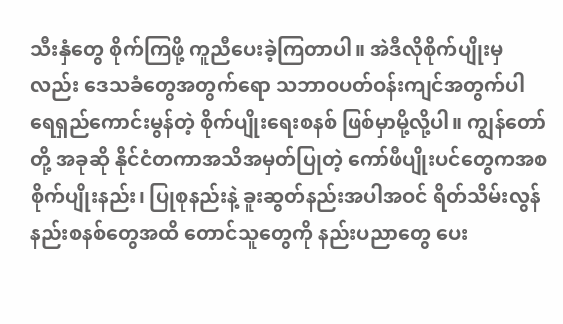သီးနှံတွေ စိုက်ကြဖို့ ကူညီပေးခဲ့ကြတာပါ။ အဲဒီလိုစိုက်ပျိုးမှလည်း ဒေသခံတွေအတွက်ရော သဘာဝပတ်ဝန်းကျင်အတွက်ပါ ရေရှည်ကောင်းမွန်တဲ့ စိုက်ပျိုးရေးစနစ် ဖြစ်မှာမို့လို့ပါ။ ကျွန်တော်တို့ အခုဆို နိုင်ငံတကာအသိအမှတ်ပြုတဲ့ ကော်ဖီပျိုးပင်တွေကအစ စိုက်ပျိုးနည်း၊ ပြုစုနည်းနဲ့ ခူးဆွတ်နည်းအပါအဝင် ရိတ်သိမ်းလွန်နည်းစနစ်တွေအထိ တောင်သူတွေကို နည်းပညာတွေ ပေး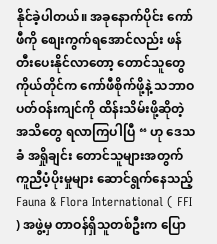နိုင်ခဲ့ပါတယ်။ အခုနောက်ပိုင်း ကော်ဖီကို စျေးကွက်ရအောင်လည်း ဖန်တီးပေးနိုင်လာတော့ တောင်သူတွေကိုယ်တိုင်က ကော်ဖီစိုက်ဖို့နဲ့ သဘာဝပတ်ဝန်းကျင်ကို ထိန်းသိမ်းဖို့ဆိုတဲ့ အသိတွေ ရလာကြပါပြီ “ ဟု ဒေသခံ အရှိုချင်း တောင်သူများအတွက် ကူညီပံ့ပိုးမှုများ ဆောင်ရွက်နေသည့် Fauna & Flora International ( FFI ) အဖွဲ့မှ တာဝန်ရှိသူတစ်ဦးက ပြော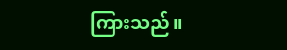ကြားသည်။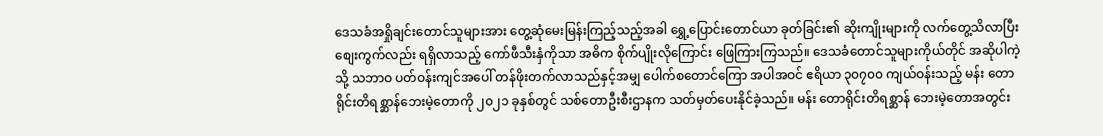ဒေသခံအရှိုချင်းတောင်သူများအား တွေ့ဆုံမေးမြန်းကြည့်သည့်အခါ ရွှေ့ပြောင်းတောင်ယာ ခုတ်ခြင်း၏ ဆိုးကျိုးများကို လက်တွေ့သိလာပြီး စျေးကွက်လည်း ရရှိလာသည့် ကော်ဖီသီးနှံကိုသာ အဓိက စိုက်ပျိုးလိုကြောင်း ဖြေကြားကြသည်။ ဒေသခံတောင်သူများကိုယ်တိုင် အဆိုပါကဲ့သို့ သဘာဝ ပတ်ဝန်းကျင်အပေါ် တန်ဖိုးတက်လာသည်နှင့်အမျှ ပေါက်စတောင်ကြော အပါအဝင် ဧရိယာ ၃၀၇၀၀ ကျယ်ဝန်းသည့် မန်း တောရိုင်းတိရစ္ဆာန်ဘေးမဲ့တောကို ၂၀၂၁ ခုနှစ်တွင် သစ်တောဦးစီးဌာနက သတ်မှတ်ပေးနိုင်ခဲ့သည်။ မန်း တောရိုင်းတိရစ္ဆာန် ဘေးမဲ့တောအတွင်း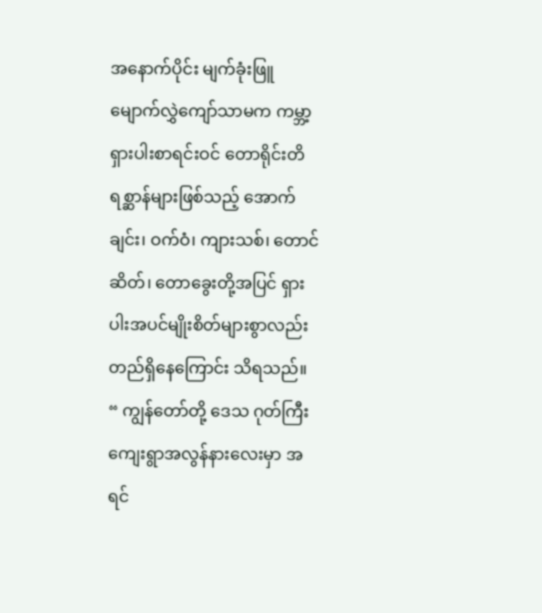အနောက်ပိုင်း မျက်ခုံးဖြူ မျောက်လွှဲကျော်သာမက ကမ္ဘာ့ရှားပါးစာရင်းဝင် တောရိုင်းတိရစ္ဆာန်များဖြစ်သည့် အောက်ချင်း၊ ဝက်ဝံ၊ ကျားသစ်၊ တောင်ဆိတ်၊ တောခွေးတို့အပြင် ရှားပါးအပင်မျိုးစိတ်များစွာလည်း တည်ရှိနေကြောင်း သိရသည်။
“ ကျွန်တော်တို့ ဒေသ ဂုတ်ကြီးကျေးရွာအလွန်နားလေးမှာ အရင်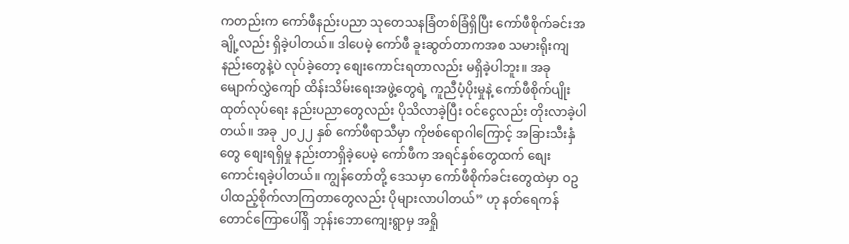ကတည်းက ကော်ဖီနည်းပညာ သုတေသနခြံတစ်ခြံရှိပြီး ကော်ဖီစိုက်ခင်းအချို့လည်း ရှိခဲ့ပါတယ်။ ဒါပေမဲ့ ကော်ဖီ ခူးဆွတ်တာကအစ သမားရိုးကျနည်းတွေနဲ့ပဲ လုပ်ခဲ့တော့ စျေးကောင်းရတာလည်း မရှိခဲ့ပါဘူး။ အခု မျောက်လွှဲကျော် ထိန်းသိမ်းရေးအဖွဲ့တွေရဲ့ ကူညီပံ့ပိုးမှုနဲ့ ကော်ဖီစိုက်ပျိုးထုတ်လုပ်ရေး နည်းပညာတွေလည်း ပိုသိလာခဲ့ပြီး ဝင်ငွေလည်း တိုးလာခဲ့ပါတယ်။ အခု ၂၀၂၂ နှစ် ကော်ဖီရာသီမှာ ကိုဗစ်ရောဂါကြောင့် အခြားသီးနှံတွေ စျေးရရှိမှု နည်းတာရှိခဲ့ပေမဲ့ ကော်ဖီက အရင်နှစ်တွေထက် စျေးကောင်းရခဲ့ပါတယ်။ ကျွန်တော်တို့ ဒေသမှာ ကော်ဖီစိုက်ခင်းတွေထဲမှာ ဝဥပါထည့်စိုက်လာကြတာတွေလည်း ပိုများလာပါတယ်” ဟု နတ်ရေကန်တောင်ကြောပေါ်ရှိ ဘုန်းဘောကျေးရွာမှ အရှို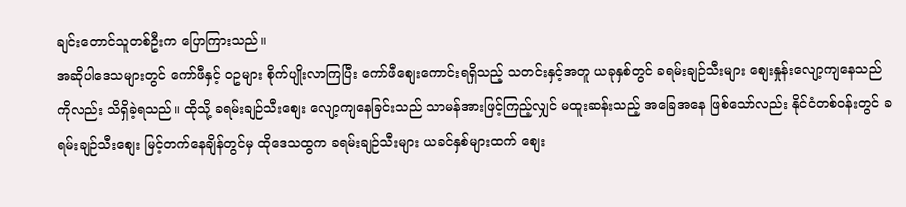ချင်းတောင်သူတစ်ဦးက ပြောကြားသည်။
အဆိုပါဒေသများတွင် ကော်ဖီနှင့် ဝဥများ စိုက်ပျိုးလာကြပြီး ကော်ဖီစျေးကောင်းရရှိသည့် သတင်းနှင့်အတူ ယခုနှစ်တွင် ခရမ်းချဉ်သီးများ စျေးနှုန်းလျော့ကျနေသည်ကိုလည်း သိရှိခဲ့ရသည်။ ထိုသို့ ခရမ်းချဉ်သီးစျေး လျော့ကျနေခြင်းသည် သာမန်အားဖြင့်ကြည့်လျှင် မထူးဆန်းသည့် အခြေအနေ ဖြစ်သော်လည်း နိုင်ငံတစ်ဝန်းတွင် ခရမ်းချဉ်သီးစျေး မြင့်တက်နေချိန်တွင်မှ ထိုဒေသထွက ခရမ်းချဉ်သီးများ ယခင်နှစ်များထက် စျေး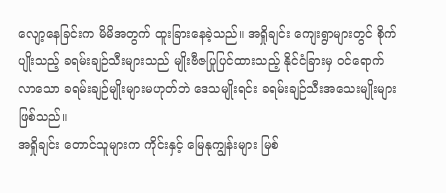လျော့နေခြင်းက မိမိအတွက် ထူးခြားနေခဲ့သည်။ အရှိုချင်း ကျေးရွာများတွင် စိုက်ပျိုးသည့် ခရမ်းချဉ်သီးများသည် မျိုးဗီဇပြုပြင်ထားသည့် နိုင်ငံခြားမှ ဝင်ရောက်လာသော ခရမ်းချဉ်မျိုးများမဟုတ်ဘဲ ဒေသမျိုးရင်း ခရမ်းချဉ်သီးအသေးမျိုးများ ဖြစ်သည်။
အရှိုချင်း တောင်သူများက ကိုင်းနှင့် မြေနုကျွန်းများ မြစ်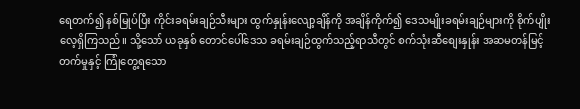ရေတက်၍ နစ်မြုပ်ပြီး ကိုင်းခရမ်းချဉ်သီးများ ထွက်နှုန်းလျော့ချိန်ကို အချိန်ကိုက်၍ ဒေသမျိုးခရမ်းချဉ်များကို စိုက်ပျိုးလေ့ရှိကြသည်။ သို့သော် ယခုနှစ် တောင်ပေါ်ဒေသ ခရမ်းချဉ်ထွက်သည့်ရာသီတွင် စက်သုံးဆီစျေးနှုန်း အဆမတန်မြင့်တက်မှုနှင့် ကြုံတွေ့ရသော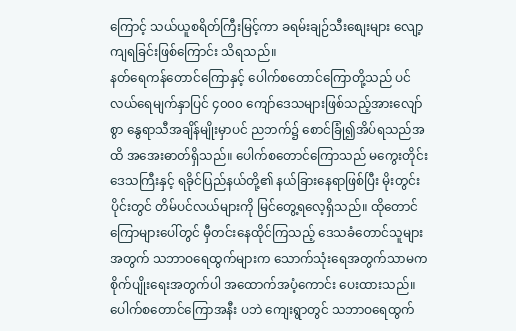ကြောင့် သယ်ယူစရိတ်ကြီးမြင့်ကာ ခရမ်းချဉ်သီးစျေးများ လျော့ကျရခြင်းဖြစ်ကြောင်း သိရသည်။
နတ်ရေကန်တောင်ကြောနှင့် ပေါက်စတောင်ကြောတို့သည် ပင်လယ်ရေမျက်နှာပြင် ၄၀၀၀ ကျော်ဒေသများဖြစ်သည့်အားလျော်စွာ နွေရာသီအချိန်မျိုးမှာပင် ညဘက်၌ စောင်ခြုံ၍အိပ်ရသည်အထိ အအေးဓာတ်ရှိသည်။ ပေါက်စတောင်ကြောသည် မကွေးတိုင်းဒေသကြီးနှင့် ရခိုင်ပြည်နယ်တို့၏ နယ်ခြားနေရာဖြစ်ပြီး မိုးတွင်းပိုင်းတွင် တိမ်ပင်လယ်များကို မြင်တွေ့ရလေ့ရှိသည်။ ထိုတောင်ကြောများပေါ်တွင် မှီတင်းနေထိုင်ကြသည့် ဒေသခံတောင်သူများအတွက် သဘာဝရေထွက်များက သောက်သုံးရေအတွက်သာမက စိုက်ပျိုးရေးအတွက်ပါ အထောက်အပံ့ကောင်း ပေးထားသည်။ ပေါက်စတောင်ကြောအနီး ပဘဲ ကျေးရွာတွင် သဘာဝရေထွက်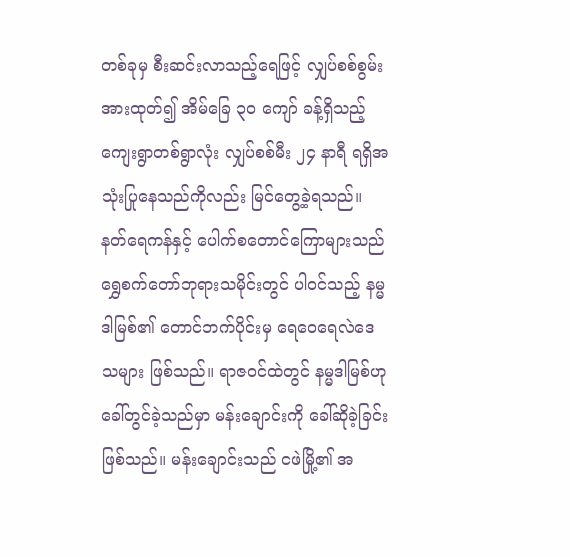တစ်ခုမှ စီးဆင်းလာသည့်ရေဖြင့် လျှပ်စစ်စွမ်းအားထုတ်၍ အိမ်ခြေ ၃၀ ကျော် ခန့်ရှိသည့် ကျေးရွာတစ်ရွာလုံး လျှပ်စစ်မီး ၂၄ နာရီ ရရှိအသုံးပြုနေသည်ကိုလည်း မြင်တွေ့ခဲ့ရသည်။
နတ်ရေကန်နှင့် ပေါက်စတောင်ကြောများသည် ရွှေစက်တော်ဘုရားသမိုင်းတွင် ပါဝင်သည့် နမ္မဒါမြစ်၏ တောင်ဘက်ပိုင်းမှ ရေဝေရေလဲဒေသများ ဖြစ်သည်။ ရာဇဝင်ထဲတွင် နမ္မဒါမြစ်ဟု ခေါ်တွင်ခဲ့သည်မှာ မန်းချောင်းကို ခေါ်ဆိုခဲ့ခြင်းဖြစ်သည်။ မန်းချောင်းသည် ငဖဲမြို့၏ အ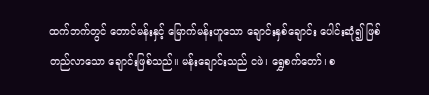ထက်ဘက်တွင် တောင်မန်းနှင့် မြောက်မန်းဟူသော ချောင်းနှစ်ချောင်း ပေါင်းဆုံ၍ ဖြစ်တည်လာသော ချောင်းဖြစ်သည်။ မန်းချောင်းသည် ငဖဲ၊ ရွှေစက်တော်၊ စ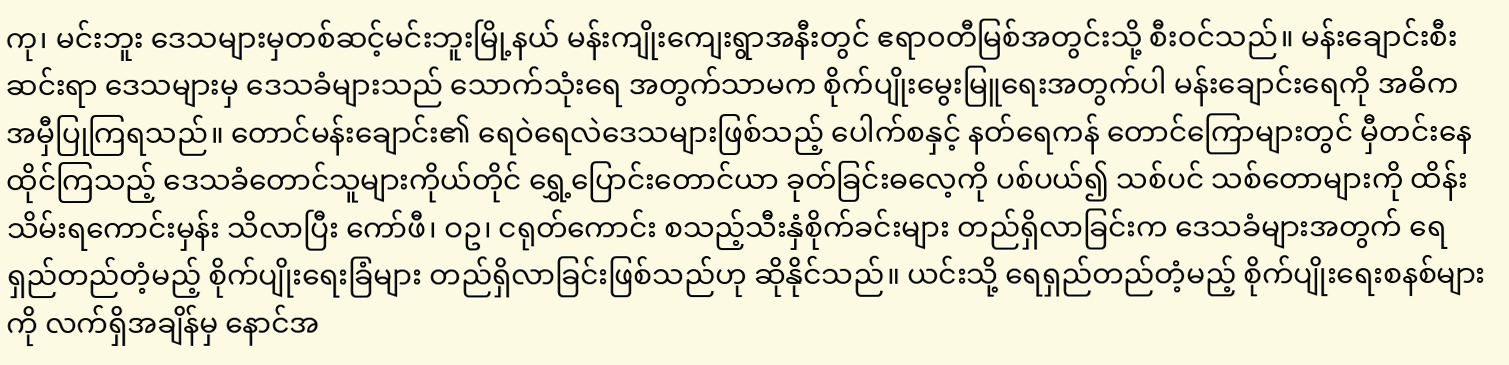ကု၊ မင်းဘူး ဒေသများမှတစ်ဆင့်မင်းဘူးမြို့နယ် မန်းကျိုးကျေးရွာအနီးတွင် ဧရာဝတီမြစ်အတွင်းသို့ စီးဝင်သည်။ မန်းချောင်းစီးဆင်းရာ ဒေသများမှ ဒေသခံများသည် သောက်သုံးရေ အတွက်သာမက စိုက်ပျိုးမွေးမြူရေးအတွက်ပါ မန်းချောင်းရေကို အဓိက အမှီပြုကြရသည်။ တောင်မန်းချောင်း၏ ရေဝဲရေလဲဒေသများဖြစ်သည့် ပေါက်စနှင့် နတ်ရေကန် တောင်ကြောများတွင် မှီတင်းနေထိုင်ကြသည့် ဒေသခံတောင်သူများကိုယ်တိုင် ရွှေ့ပြောင်းတောင်ယာ ခုတ်ခြင်းဓလေ့ကို ပစ်ပယ်၍ သစ်ပင် သစ်တောများကို ထိန်းသိမ်းရကောင်းမှန်း သိလာပြီး ကော်ဖီ၊ ဝဥ၊ ငရုတ်ကောင်း စသည့်သီးနှံစိုက်ခင်းများ တည်ရှိလာခြင်းက ဒေသခံများအတွက် ရေရှည်တည်တံ့မည့် စိုက်ပျိုးရေးခြံများ တည်ရှိလာခြင်းဖြစ်သည်ဟု ဆိုနိုင်သည်။ ယင်းသို့ ရေရှည်တည်တံ့မည့် စိုက်ပျိုးရေးစနစ်များကို လက်ရှိအချိန်မှ နောင်အ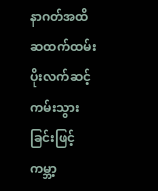နာဂတ်အထိ ဆထက်ထမ်းပိုးလက်ဆင့်ကမ်းသွားခြင်းဖြင့် ကမ္ဘာ့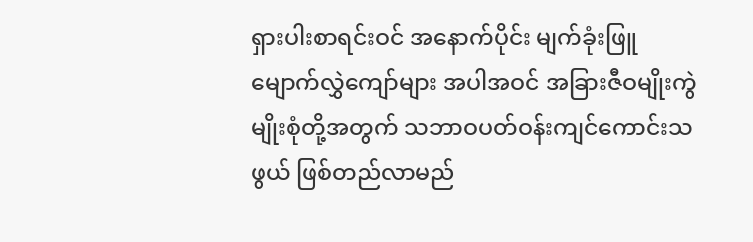ရှားပါးစာရင်းဝင် အနောက်ပိုင်း မျက်ခုံးဖြူ မျောက်လွှဲကျော်များ အပါအဝင် အခြားဇီဝမျိုးကွဲ မျိုးစုံတို့အတွက် သဘာဝပတ်ဝန်းကျင်ကောင်းသဖွယ် ဖြစ်တည်လာမည်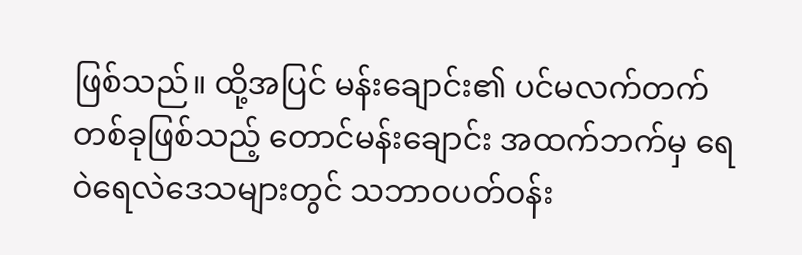ဖြစ်သည်။ ထို့အပြင် မန်းချောင်း၏ ပင်မလက်တက်တစ်ခုဖြစ်သည့် တောင်မန်းချောင်း အထက်ဘက်မှ ရေဝဲရေလဲဒေသများတွင် သဘာဝပတ်ဝန်း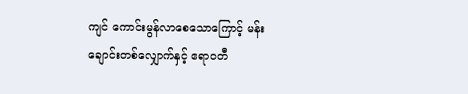ကျင် ကောင်းမွန်လာစေသောကြောင့် မန်းချောင်းတစ်လျှောက်နှင့် ဧရာဝတီ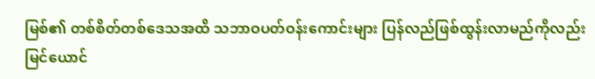မြစ်၏ တစ်စိတ်တစ်ဒေသအထိ သဘာဝပတ်ဝန်းကောင်းများ ပြန်လည်ဖြစ်ထွန်းလာမည်ကိုလည်း မြင်ယောင်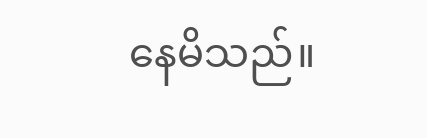နေမိသည်။